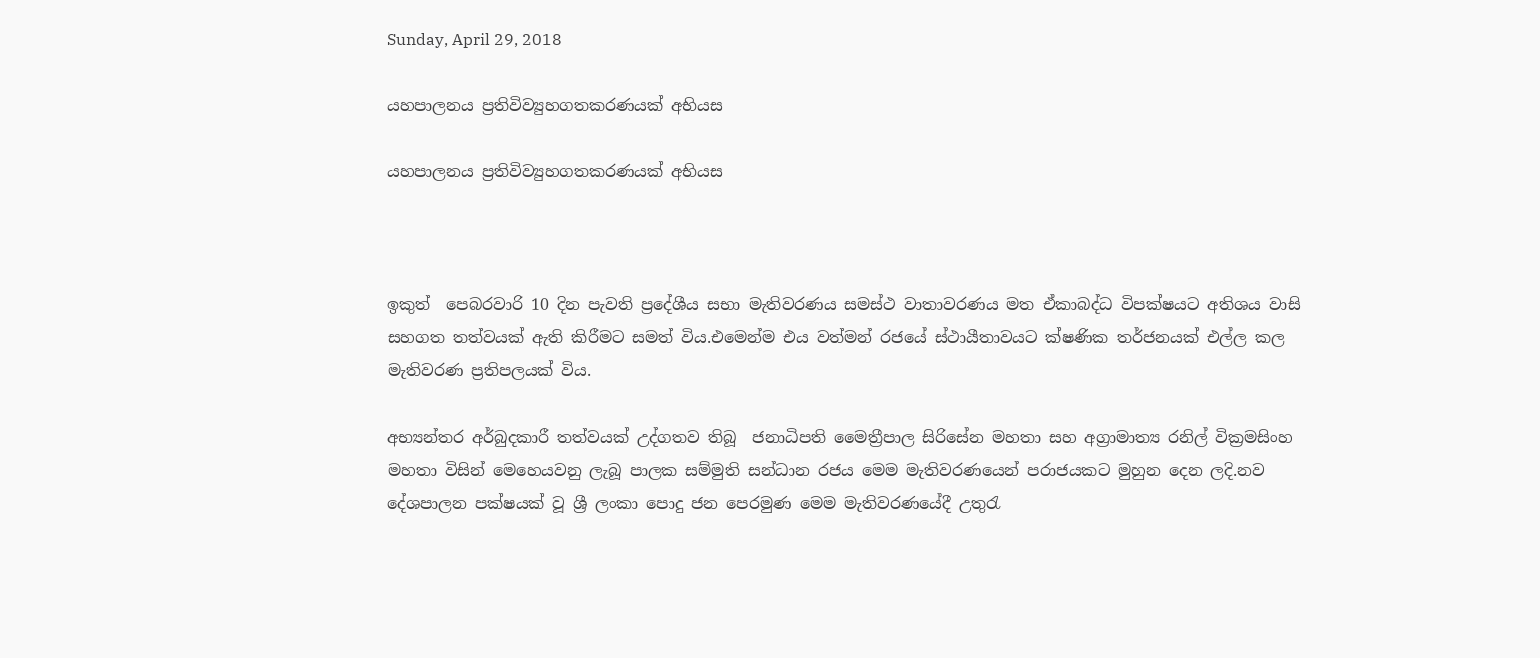Sunday, April 29, 2018

යහපාලනය ප්‍රතිවිව්‍යුහගතකරණයක් අභියස

යහපාලනය ප්‍රතිවිව්‍යුහගතකරණයක් අභියස



ඉකුත්  පෙබරවාරි 10 දින පැවති ප්‍රදේශීය සභා මැතිවරණය සමස්ථ වාතාවරණය මත ඒකාබද්ධ විපක්ෂයට අතිශය වාසි සහගත තත්වයක් ඇති කිරීමට සමත් විය.එමෙන්ම එය වත්මන් රජයේ ස්ථායීතාවයට ක්ෂණික තර්ජනයක් එල්ල කල මැතිවරණ ප්‍රතිපලයක් විය.

අභ්‍යන්තර අර්බුදකාරී තත්වයක් උද්ගතව තිබූ  ජනාධිපති මෛත්‍රීපාල සිරිසේන මහතා සහ අග්‍රාමාත්‍ය රනිල් වික්‍රමසිංහ මහතා විසින් මෙහෙයවනු ලැබූ පාලක සම්මුති සන්ධාන රජය මෙම මැතිවරණයෙන් පරාජයකට මුහුන දෙන ලදි.නව දේශපාලන පක්ෂයක් වූ ශ්‍රී ලංකා පොදු ජන පෙරමුණ මෙම මැතිවරණයේදී උතුරැ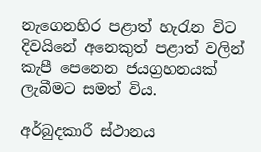නැගෙනහිර පළාත් හැරැන විට දිවයිනේ අනෙකුත් පළාත් වලින් කැපී පෙනෙන ජයග්‍රහනයක් ලැබීමට සමත් විය.

අර්බුදකාරී ස්ථානය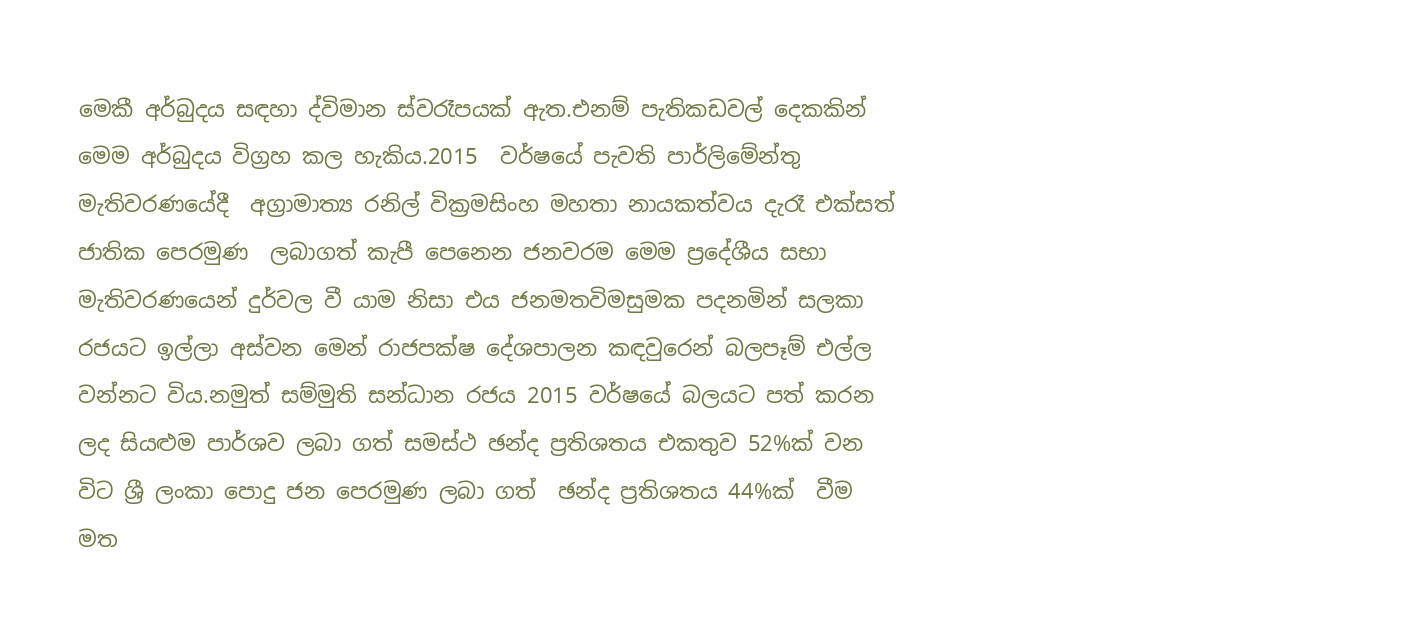මෙකී අර්බුදය සඳහා ද්විමාන ස්වරෑපයක් ඇත.එනම් පැතිකඩවල් දෙකකින් මෙම අර්බුදය විග්‍රහ කල හැකිය.2015  වර්ෂයේ පැවති පාර්ලිමේන්තු මැතිවරණයේදී  අග්‍රාමාත්‍ය රනිල් වික්‍රමසිංහ මහතා නායකත්වය දැරෑ එක්සත් ජාතික පෙරමුණ  ලබාගත් කැපී පෙනෙන ජනවරම මෙම ප්‍රදේශීය සභා මැතිවරණයෙන් දුර්වල වී යාම නිසා එය ජනමතවිමසුමක පදනමින් සලකා  රජයට ඉල්ලා අස්වන මෙන් රාජපක්ෂ දේශපාලන කඳවුරෙන් බලපෑම් එල්ල වන්නට විය.නමුත් සම්මුති සන්ධාන රජය 2015 වර්ෂයේ බලයට පත් කරන ලද සියළුම පාර්ශව ලබා ගත් සමස්ථ ඡන්ද ප්‍රතිශතය එකතුව 52%ක් වන විට ශ්‍රී ලංකා පොදු ජන පෙරමුණ ලබා ගත්  ඡන්ද ප්‍රතිශතය 44%ක්  වීම මත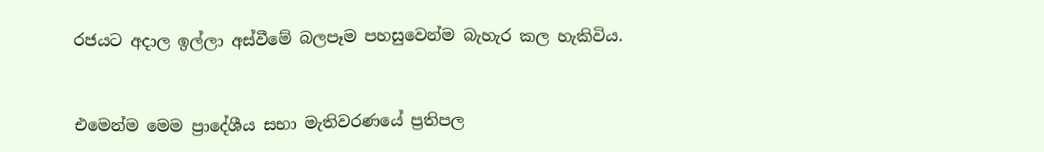රජයට අදාල ඉල්ලා අස්වීමේ බලපෑම පහසුවෙන්ම බැහැර කල හැකිවිය.


එමෙන්ම මෙම ප්‍රාදේශීය සභා මැතිවරණයේ ප්‍රතිපල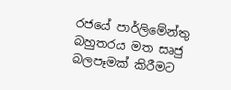රජයේ පාර්ලිමේන්තු බහුතරය මත සෘජු බලපෑමක් කිරීමට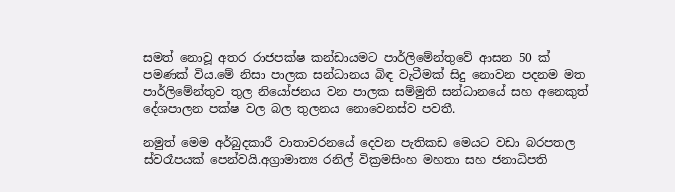සමත් නොවූ අතර රාජපක්ෂ කන්ඩායමට පාර්ලිමේන්තුවේ ආසන 50 ක් පමණක් විය.මේ නිසා පාලක සන්ධානය බිඳ වැටීමක් සිදු නොවන පදනම මත පාර්ලිමේන්තුව තුල නියෝජනය වන පාලක සම්මුති සන්ධානයේ සහ අනෙකුත් දේශපාලන පක්ෂ වල බල තුලනය නොවෙනස්ව පවතී.

නමුත් මෙම අර්බුදකාරී වාතාවරනයේ දෙවන පැතිකඩ මෙයට වඩා බරපතල ස්වරෑපයක් පෙන්වයි.අග්‍රාමාත්‍ය රනිල් වික්‍රමසිංහ මහතා සහ ජනාධිපති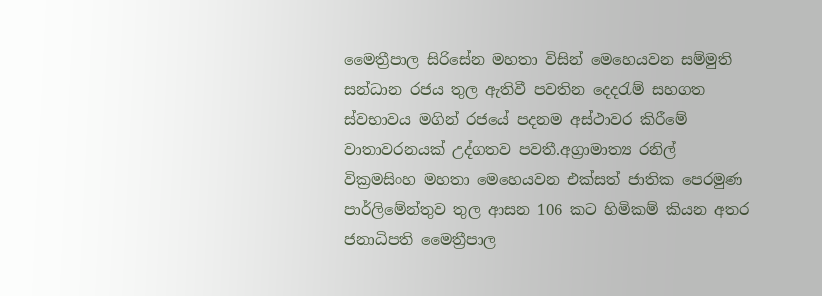මෛත්‍රීපාල සිරිසේන මහතා විසින් මෙහෙයවන සම්මුති සන්ධාන රජය තුල ඇතිවී පවතින දෙදරැම් සහගත ස්වභාවය මගින් රජයේ පදනම අස්ථාවර කිරීමේ වාතාවරනයක් උද්ගතව පවතී.අග්‍රාමාත්‍ය රනිල් වික්‍රමසිංහ මහතා මෙහෙයවන එක්සත් ජාතික පෙරමුණ පාර්ලිමේන්තුව තුල ආසන 106 කට හිමිකම් කියන අතර ජනාධිපති මෛත්‍රීපාල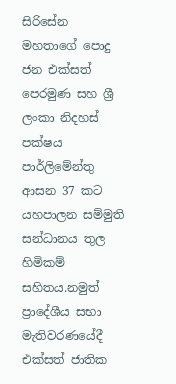සිරිසේන මහතාගේ පොදු ජන එක්සත් පෙරමුණ සහ ශ්‍රී ලංකා නිදහස් පක්ෂය පාර්ලිමේන්තු ආසන 37 කට යහපාලන සම්මුති සන්ධානය තුල හිමිකම් සහිතය.නමුත් ප්‍රාදේශීය සභා මැතිවරණයේදී එක්සත් ජාතික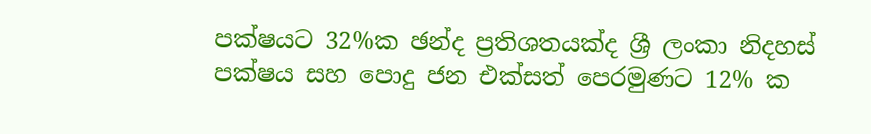පක්ෂයට 32%ක ඡන්ද ප්‍රතිශතයක්ද ශ්‍රී ලංකා නිදහස් පක්ෂය සහ පොදු ජන එක්සත් පෙරමුණට 12% ක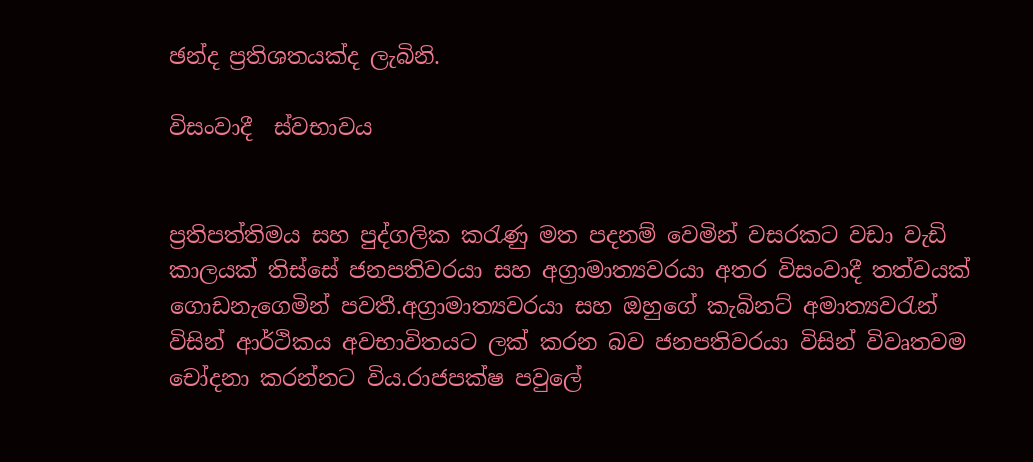ඡන්ද ප්‍රතිශතයක්ද ලැබිනි.

විසංවාදී  ස්වභාවය


ප්‍රතිපත්තිමය සහ පුද්ගලික කරැණු මත පදනම් වෙමින් වසරකට වඩා වැඩි කාලයක් තිස්සේ ජනපතිවරයා සහ අග්‍රාමාත්‍යවරයා අතර විසංවාදී තත්වයක් ගොඩනැගෙමින් පවතී.අග්‍රාමාත්‍යවරයා සහ ඔහුගේ කැබිනට් අමාත්‍යවරැන් විසින් ආර්ථිකය අවභාවිතයට ලක් කරන බව ජනපතිවරයා විසින් විවෘතවම චෝදනා කරන්නට විය.රාජපක්ෂ පවුලේ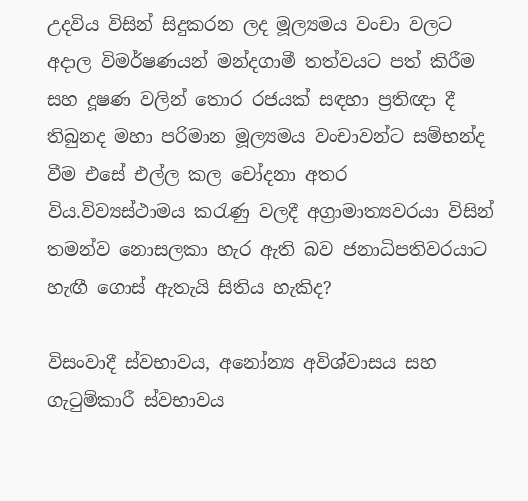උදවිය විසින් සිදුකරන ලද මූල්‍යමය වංචා වලට අදාල විමර්ෂණයන් මන්දගාමී තත්වයට පත් කිරීම සහ දූෂණ වලින් තොර රජයක් සඳහා ප්‍රතිඥා දී තිබුනද මහා පරිමාන මූල්‍යමය වංචාවන්ට සම්භන්ද වීම එසේ එල්ල කල චෝදනා අතර විය.විව්‍යස්ථාමය කරැණු වලදී අග්‍රාමාත්‍යවරයා විසින් තමන්ව නොසලකා හැර ඇති බව ජනාධිපතිවරයාට හැඟී ගොස් ඇතැයි සිතිය හැකිද?

විසංවාදී ස්වභාවය, අනෝන්‍ය අවිශ්වාසය සහ ගැටුම්කාරී ස්වභාවය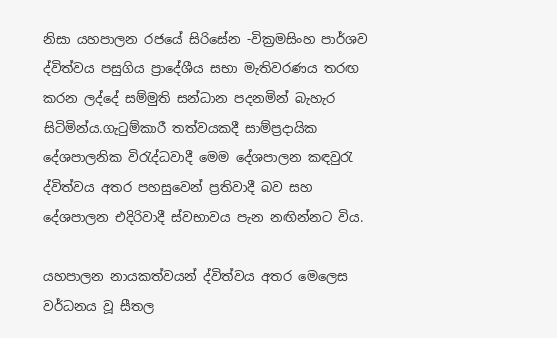නිසා යහපාලන රජයේ සිරිසේන -වික්‍රමසිංහ පාර්ශව ද්විත්වය පසුගිය ප්‍රාදේශීය සභා මැතිවරණය තරඟ කරන ලද්දේ සම්මුති සන්ධාන පදනමින් බැහැර සිටිමින්ය.ගැටුම්කාරී තත්වයකදී සාම්ප්‍රදායික දේශපාලනික විරැද්ධවාදී මෙම දේශපාලන කඳවුරැ ද්විත්වය අතර පහසුවෙන් ප්‍රතිවාදී බව සහ දේශපාලන එදිරිවාදී ස්වභාවය පැන නඟින්නට විය.

යහපාලන නායකත්වයන් ද්විත්වය අතර මෙලෙස වර්ධනය වූ සීතල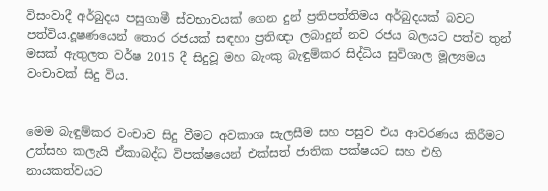විසංවාදී අර්බුදය පසුගාමී ස්වභාවයක් ගෙන දුන් ප්‍රතිපත්තිමය අර්බුදයක් බවට පත්විය.දූෂණයෙන් තොර රජයක් සඳහා ප්‍රතිඥා ලබාදුන් නව රජය බලයට පත්ව තුන් මසක් ඇතුලත වර්ෂ 2015 දී සිදුවූ මහ බැංකු බැඳුම්කර සිද්ධිය සුවිශාල මූල්‍යමය වංචාවක් සිදු විය.


මෙම බැඳුම්කර වංචාව සිදු වීමට අවකාශ සැලසීම සහ පසුව එය ආවරණය කිරීමට උත්සහ කලැයි ඒකාබද්ධ විපක්ෂයෙන් එක්සත් ජාතික පක්ෂයට සහ එහි නායකත්වයට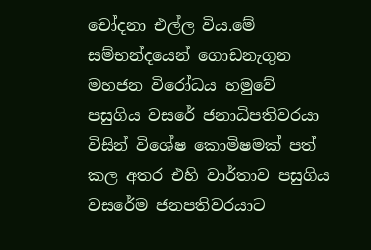චෝදනා එල්ල විය.මේ සම්භන්දයෙන් ගොඩනැගුන මහජන විරෝධය හමුවේ පසුගිය වසරේ ජනාධිපතිවරයා විසින් විශේෂ කොමිෂමක් පත් කල අතර එහි වාර්තාව පසුගිය වසරේම ජනපතිවරයාට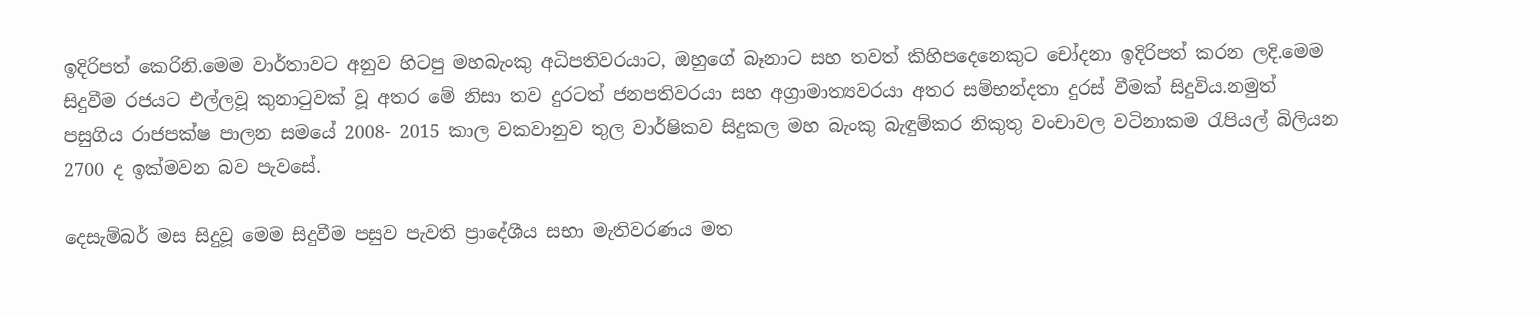ඉදිරිපත් කෙරිනි.මෙම වාර්තාවට අනුව හිටපු මහබැංකු අධිපතිවරයාට, ඔහුගේ බෑනාට සහ තවත් කිහිපදෙනෙකුට චෝදනා ඉදිරිපත් කරන ලදි.මෙම සිදුවීම රජයට එල්ලවූ කුනාටුවක් වූ අතර මේ නිසා තව දුරටත් ජනපතිවරයා සහ අග්‍රාමාත්‍යවරයා අතර සම්භන්දතා දුරස් වීමක් සිදුවිය.නමුත් පසුගිය රාජපක්ෂ පාලන සමයේ 2008- 2015 කාල වකවානුව තුල වාර්ෂිකව සිදුකල මහ බැංකු බැඳුම්කර නිකුතු වංචාවල වටිනාකම රැපියල් බිලියන 2700 ද ඉක්මවන බව පැවසේ.

දෙසැම්බර් මස සිදුවූ මෙම සිදුවීම පසුව පැවති ප්‍රාදේශීය සභා මැතිවරණය මත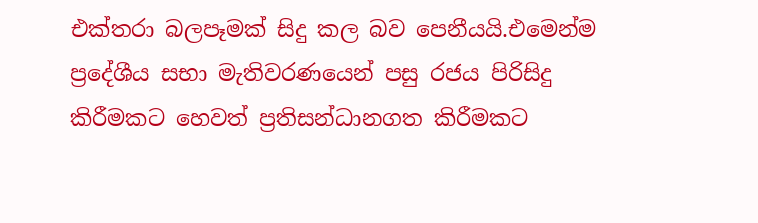එක්තරා බලපෑමක් සිදු කල බව පෙනීයයි.එමෙන්ම ප්‍රදේශීය සභා මැතිවරණයෙන් පසු රජය පිරිසිදු කිරීමකට හෙවත් ප්‍රතිසන්ධානගත කිරීමකට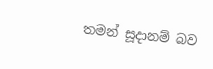තමන් සූදානම් බව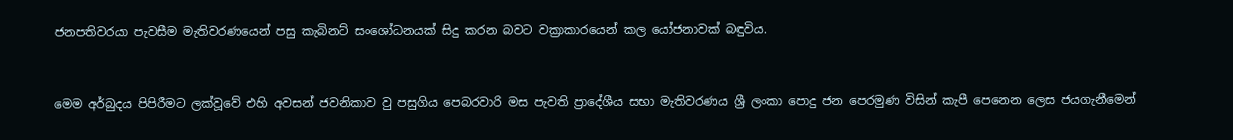ජනපතිවරයා පැවසීම මැතිවරණයෙන් පසු කැබිනට් සංශෝධනයක් සිදු කරන බවට වක්‍රාකාරයෙන් කල යෝජනාවක් බඳුවිය.


මෙම අර්බුදය පිපිරීමට ලක්වූවේ එහි අවසන් ජවනිකාව වු පසුගිය පෙබරවාරි මස පැවති ප්‍රාදේශීය සභා මැතිවරණය ශ්‍රී ලංකා පොදු ජන පෙරමුණ විසින් කැපී පෙනෙන ලෙස ජයගැනීමෙන්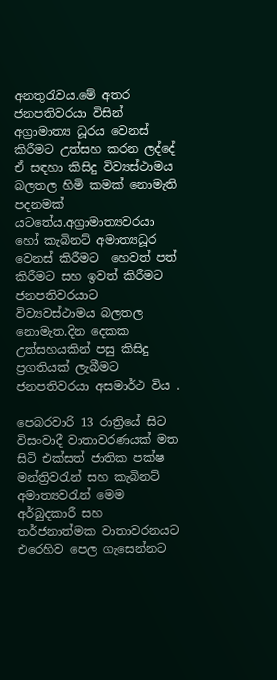අනතුරැවය.මේ අතර ජනපතිවරයා විසින් අග්‍රාමාත්‍ය ධූරය වෙනස් කිරීමට උත්සහ කරන ලද්දේ ඒ සඳහා කිසිදු විව්‍යස්ථාමය බලතල හිමි කමක් නොමැති පදනමක් යටතේය.අග්‍රාමාත්‍යවරයා හෝ කැබිනට් අමාත්‍යධූර වෙනස් කිරීමට  හෙවත් පත් කිරීමට සහ ඉවත් කිරීමට ජනපතිවරයාට විව්‍යවස්ථාමය බලතල නොමැත.දින දෙකක උත්සහයකින් පසු කිසිදු ප්‍රගතියක් ලැබීමට ජනපතිවරයා අසමාර්ථ විය .

පෙබරවාරි 13 රාත්‍රියේ සිට විසංවාදී වාතාවරණයක් මත සිටි එක්සත් ජාතික පක්ෂ මන්ත්‍රිවරැන් සහ කැබිනට් අමාත්‍යවරැන් මෙම අර්බුදකාරී සහ තර්ජනාත්මක වාතාවරනයට එරෙහිව පෙල ගැසෙන්නට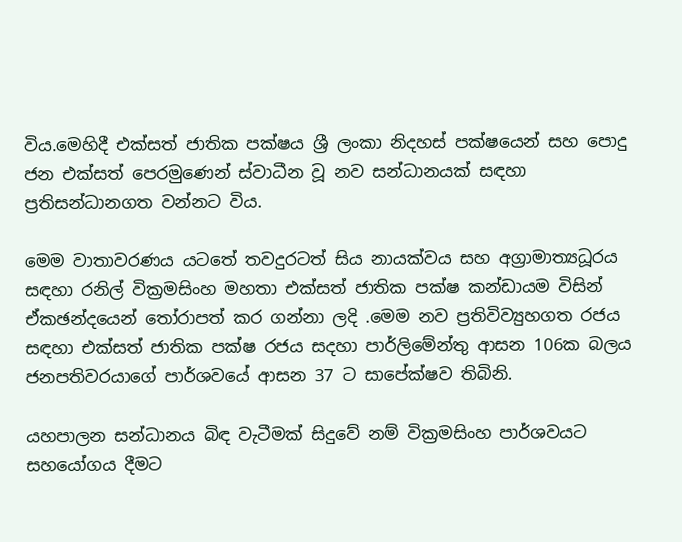විය.මෙහිදී එක්සත් ජාතික පක්ෂය ශ්‍රී ලංකා නිදහස් පක්ෂයෙන් සහ පොදු ජන එක්සත් පෙරමුණෙන් ස්වාධීන වූ නව සන්ධානයක් සඳහා ප්‍රතිසන්ධානගත වන්නට විය.

මෙම වාතාවරණය යටතේ තවදුරටත් සිය නායක්වය සහ අග්‍රාමාත්‍යධූරය සඳහා රනිල් වික්‍රමසිංහ මහතා එක්සත් ජාතික පක්ෂ කන්ඩායම විසින් ඒකඡන්දයෙන් තෝරාපත් කර ගන්නා ලදි .මෙම නව ප්‍රතිවිව්‍යුහගත රජය සඳහා එක්සත් ජාතික පක්ෂ රජය සදහා පාර්ලිමේන්තු ආසන 106ක බලය ජනපතිවරයාගේ පාර්ශවයේ ආසන 37 ට සාපේක්ෂව තිබිනි.

යහපාලන සන්ධානය බිඳ වැටීමක් සිදුවේ නම් වික්‍රමසිංහ පාර්ශවයට සහයෝගය දීමට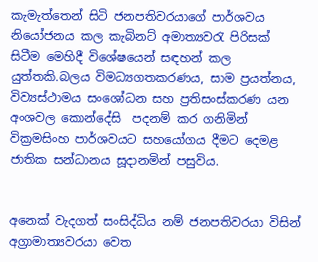කැමැත්තෙන් සිටි ජනපතිවරයාගේ පාර්ශවය නියෝජනය කල කැබිනට් අමාත්‍යවරැ පිරිසක් සිටීම මෙහිදී විශේෂයෙන් සඳහන් කල යුත්තකි.බලය විමධ්‍යගතකරණය, සාම ප්‍රයත්නය, විව්‍යස්ථාමය සංශෝධන සහ ප්‍රතිසංස්කරණ යන අංශවල කොන්දේසි  පදනම් කර ගනිමින් වික්‍රමසිංහ පාර්ශවයට සහයෝගය දීමට දෙමළ ජාතික සන්ධානය සූදානමින් පසුවිය.


අනෙක් වැදගත් සංසිද්ධිය නම් ජනපතිවරයා විසින් අග්‍රාමාත්‍යවරයා වෙත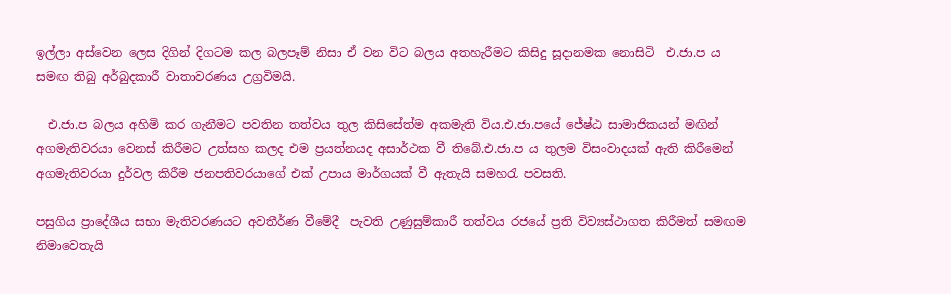ඉල්ලා අස්වෙන ලෙස දිගින් දිගටම කල බලපෑම් නිසා ඒ වන විට බලය අතහැරීමට කිසිදු සූදානමක නොසිටි  එ.ජා.ප ය සමඟ තිබු අර්බුදකාරී වාතාවරණය උග්‍රවිමයි.

  එ.ජා.ප බලය අහිමි කර ගැනීමට පවතින තත්වය තුල කිසිසේත්ම අකමැති විය.එ.ජා.පයේ ජේෂ්ඨ සාමාජිකයන් මඟින් අගමැතිවරයා වෙනස් කිරීමට උත්සහ කලද එම ප්‍රයත්නයද අසාර්ථක වී තිබේ.එ.ජා.ප ය තුලම විසංවාදයක් ඇති කිරීමෙන් අගමැතිවරයා දුර්වල කිරීම ජනපතිවරයාගේ එක් උපාය මාර්ගයක් වී ඇතැයි සමහරැ පවසති.

පසුගිය ප්‍රාදේශීය සභා මැතිවරණයට අවතීර්ණ වීමේදී  පැවති උණුසුම්කාරී තත්වය රජයේ ප්‍රති විව්‍යස්ථාගත කිරීමත් සමඟම නිමාවෙතැයි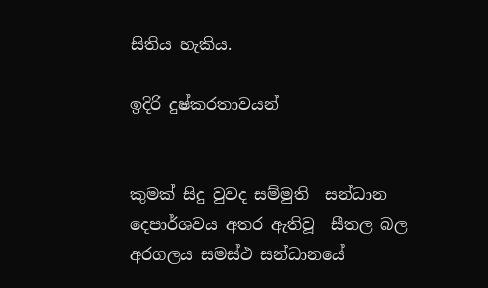සිතිය හැකිය.

ඉදිරි දුෂ්කරතාවයන්


කුමක් සිදු වුවද සම්මුති  සන්ධාන දෙපාර්ශවය අතර ඇතිවූ  සීතල බල අරගලය සමස්ථ සන්ධානයේ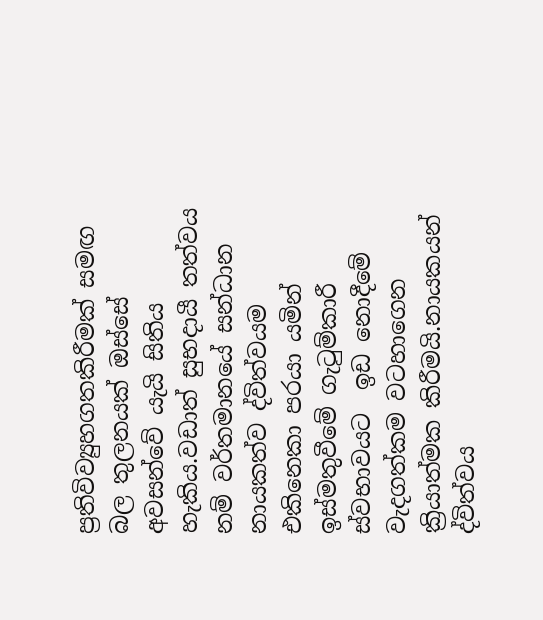ප්‍රතිවිව්‍යුහගතකිරීමක් සමඟ බල තුලනයක් ඔස්සේ අවසන්වේ යැයි සිතිය හැකිය.වඩාත් සුභදායී තත්වය නම් වර්තමානයේ සන්ධාන නායකත්ව ද්විත්වයම එකිනෙකා පරයා යමින් ඉස්මතුවීමේ ගැටුම්කාරී ස්වභාවයට  ඉඩ නොදීමේ වැදගත්කම වටහාගෙන ක්‍රියාත්මක කිරීමයි.නායකයන් ද්විත්වය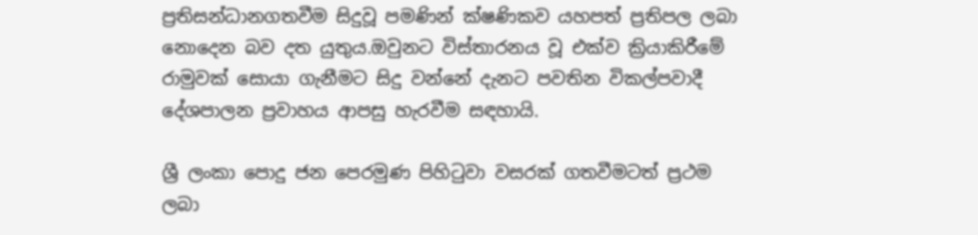ප්‍රතිසන්ධානගතවීම සිදුවූ පමණින් ක්ෂණිකව යහපත් ප්‍රතිපල ලබා නොදෙන බව දත යුතුය.ඔවුනට විස්තාරනය වූ එක්ව ක්‍රියාකිරීමේ රාමුවක් සොයා ගැනීමට සිදු වන්නේ දැනට පවතින විකල්පවාදී දේශපාලන ප්‍රවාහය ආපසු හැරවීම සඳහායි.

ශ්‍රී ලංකා පොදු ජන පෙරමුණ පිහිටුවා වසරක් ගතවීමටත් ප්‍රථම ලබා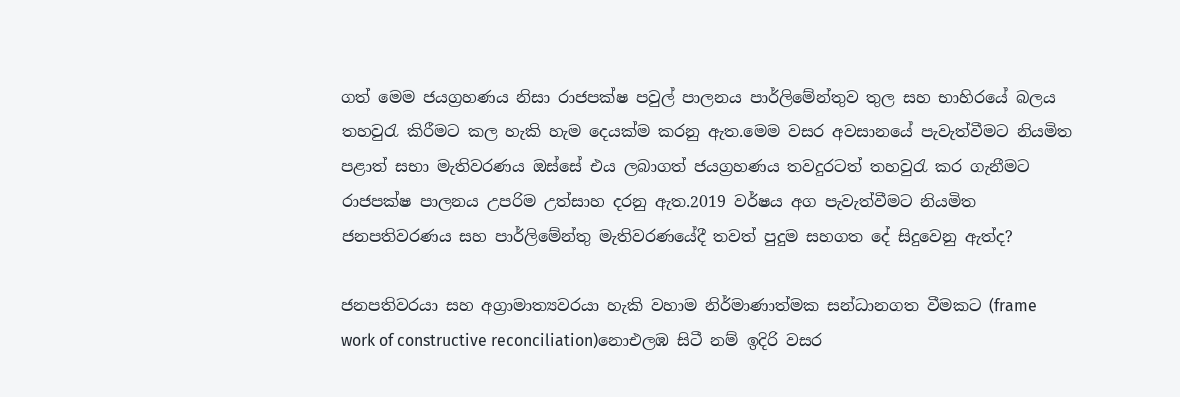ගත් මෙම ජයග්‍රහණය නිසා රාජපක්ෂ පවුල් පාලනය පාර්ලිමේන්තුව තුල සහ භාහිරයේ බලය තහවුරැ කිරීමට කල හැකි හැම දෙයක්ම කරනු ඇත.මෙම වසර අවසානයේ පැවැත්වීමට නියමිත පළාත් සභා මැතිවරණය ඔස්සේ එය ලබාගත් ජයග්‍රහණය තවදුරටත් තහවුරැ කර ගැනීමට රාජපක්ෂ පාලනය උපරිම උත්සාහ දරනු ඇත.2019 වර්ෂය අග පැවැත්වීමට නියමිත ජනපතිවරණය සහ පාර්ලිමේන්තු මැතිවරණයේදී තවත් පුදුම සහගත දේ සිදුවෙනු ඇත්ද?

ජනපතිවරයා සහ අග්‍රාමාත්‍යවරයා හැකි වහාම නිර්මාණාත්මක සන්ධානගත වීමකට (frame work of constructive reconciliation)නොඑලඹ සිටී නම් ඉදිරි වසර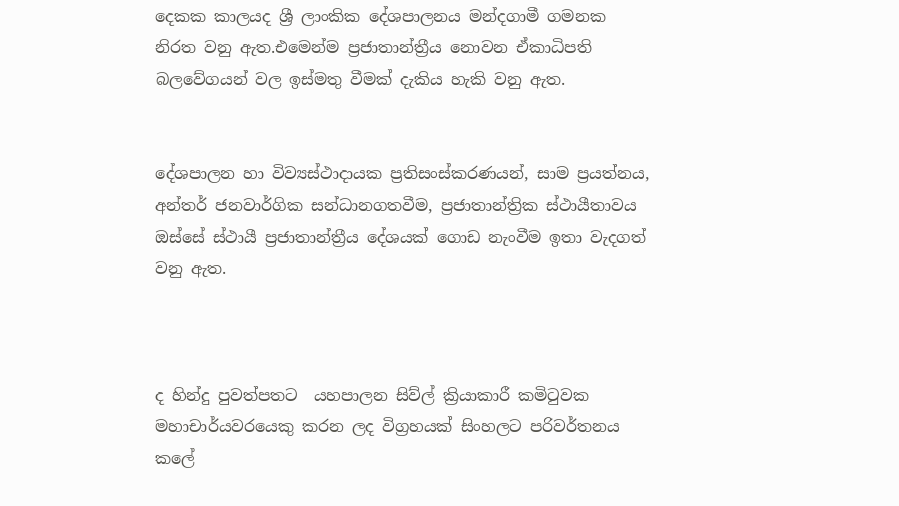දෙකක කාලයද ශ්‍රී ලාංකික දේශපාලනය මන්දගාමී ගමනක නිරත වනු ඇත.එමෙන්ම ප්‍රජාතාන්ත්‍රීය නොවන ඒකාධිපති බලවේගයන් වල ඉස්මතු වීමක් දැකිය හැකි වනු ඇත.


දේශපාලන හා විව්‍යස්ථාදායක ප්‍රතිසංස්කරණයන්, සාම ප්‍රයත්නය,  අන්තර් ජනවාර්ගික සන්ධානගතවීම, ප්‍රජාතාන්ත්‍රික ස්ථායීතාවය ඔස්සේ ස්ථායී ප්‍රජාතාන්ත්‍රීය දේශයක් ගොඩ නැංවීම ඉතා වැදගත් වනු ඇත.



ද හින්දු පුවත්පතට  යහපාලන සිව්ල් ක්‍රියාකාරී කමිටුවක මහාචාර්යවරයෙකු කරන ලද විග්‍රහයක් සිංහලට පරිවර්තනය කලේ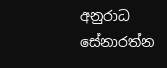අනුරාධ සේනාරත්න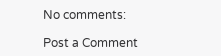No comments:

Post a Comment